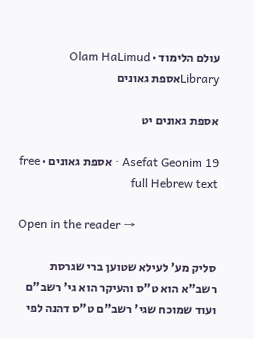עולם הלימוד · Olam HaLimud
Libraryאספת גאונים

אספת גאונים יט

Asefat Geonim 19 · אספת גאונים · free full Hebrew text

Open in the reader →

סליק מע' לעילא שטוען ברי שגרסת רשב"א הוא ט"ס והעיקר הוא גי' רשב"ם ועוד שמוכח שגי' רשב"ם ט"ס דהנה לפי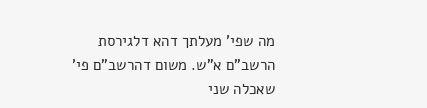מה שפי' מעלתך דהא דלגירסת הרשב"ם א"ש. משום דהרשב"ם פי' שאכלה שני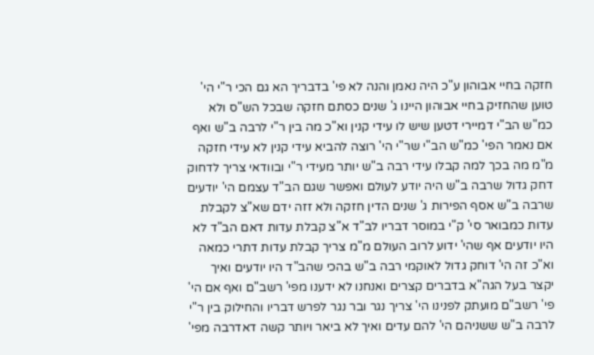חזקה בחיי אבוהון ע"כ היה נאמן והנה לא פי' בדבריך הא גם הכי ר"י הי' טוען שהחזיק בחיי אבוהון היינו ג' שנים כסתם חזקה שבכל הש"ס ולא כמ"ש הב"י דמיירי דטען שיש לו עידי קנין וא"כ מה בין ר"י לרבה ב"ש ואף אם נאמר הפי' כמ"ש הב"י שר"י הי' רוצה להביא עידי קנין לא עידי חזקה מ"מ מה בכך למה קבלו עידי רבה ב"ש יותר מעידי ר"י ובוודאי צריך לדחוק דחק גדול שרבה ב"ש היה יודע לעולם ואפשר שגם הב"ד עצמם הי' יודעים שרבה ב"ש אסף הפירות ג' שנים הדין חזקה ולא זזה ידם שא"צ לקבלת עדות כמבואר סי' ק"י במוסר דבריו לב"ד א"צ קבלת עדות דאם הב"ד לא היו יודעים אף שהי' ידוע לרוב העולם מ"מ צריך קבלת עדות דתרי כמאה וא"כ זה הי' דוחק גדול לאוקמי רבה ב"ש בהכי שהב"ד היו יודעים ואיך יקצר בעל הגה"א בדברים קצרים ואנחנו לא ידענו מפי' רשב"ם ואף אם הי' פי' רשב"ם מועתק לפנינו הי' צריך נגר ובר נגר לפרש דבריו והחילוק בין ר"י לרבה ב"ש ששניהם הי' להם עדים ואיך לא ביאר ויותר קשה דאדרבה מפי'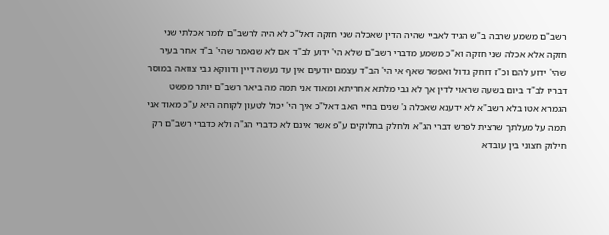רשב"ם משמע שרבה ב"ש הגיד לאביי שהיה הדין שאכלה שני חזקה דאל"כ לא היה לרשב"ם לומר אכלתי שני חזקה אלא אכלה שני חזקה וא"כ משמע מדברי רשב"ם שלא הי' ידוע לב"ד אם לא שנאמר שהי' ב"ד אחר בעיר שהי' ידוע להם וכ"ז דוחק גדול ואפשר שאף אי הי' הב"ד עצמם יודעים אין עד נעשה דיין ודווקא גבי צוואה במוסר דבריו לב"ד ביום בשעה שראוי לדין אך לא גבי מלתא אחריתא ומאוד אני תמה מה ביאר רשב"ם יותר מפשט הגמרא אטו בלא רשב"א לא ידענא שאכלה ג' שנים בחיי האב דאל"כ איך הי' יכול לטעון לקוחה היא ע"כ מאוד אני תמה על מעלתך שרצית לפרש דברי הג"א ולחלק בחלוקים ע"פ אשר אינם לא כדברי הג"ה ולא כדברי רשב"ם רק חילוק חצוני בין עובדא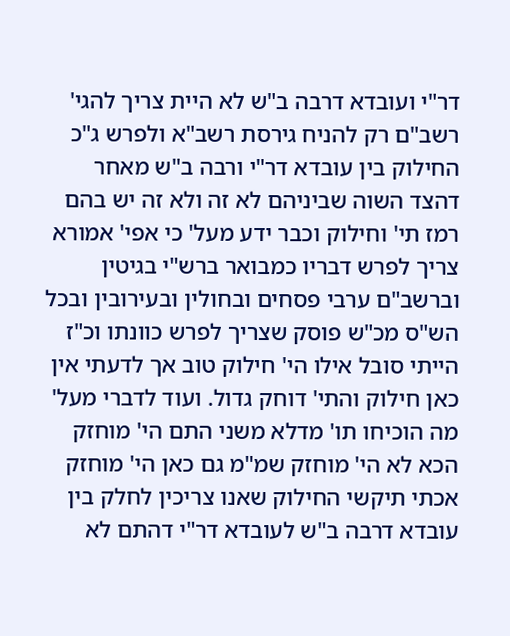דר"י ועובדא דרבה ב"ש לא היית צריך להגי' רשב"ם רק להניח גירסת רשב"א ולפרש ג"כ החילוק בין עובדא דר"י ורבה ב"ש מאחר דהצד השוה שביניהם לא זה ולא זה יש בהם רמז תי' וחילוק וכבר ידע מעל' כי אפי' אמורא צריך לפרש דבריו כמבואר ברש"י בגיטין וברשב"ם ערבי פסחים ובחולין ובעירובין ובכל הש"ס מכ"ש פוסק שצריך לפרש כוונתו וכ"ז הייתי סובל אילו הי' חילוק טוב אך לדעתי אין כאן חילוק והתי' דוחק גדול. ועוד לדברי מעל' מה הוכיחו תו' מדלא משני התם הי' מוחזק הכא לא הי' מוחזק שמ"מ גם כאן הי' מוחזק אכתי תיקשי החילוק שאנו צריכין לחלק בין עובדא דרבה ב"ש לעובדא דר"י דהתם לא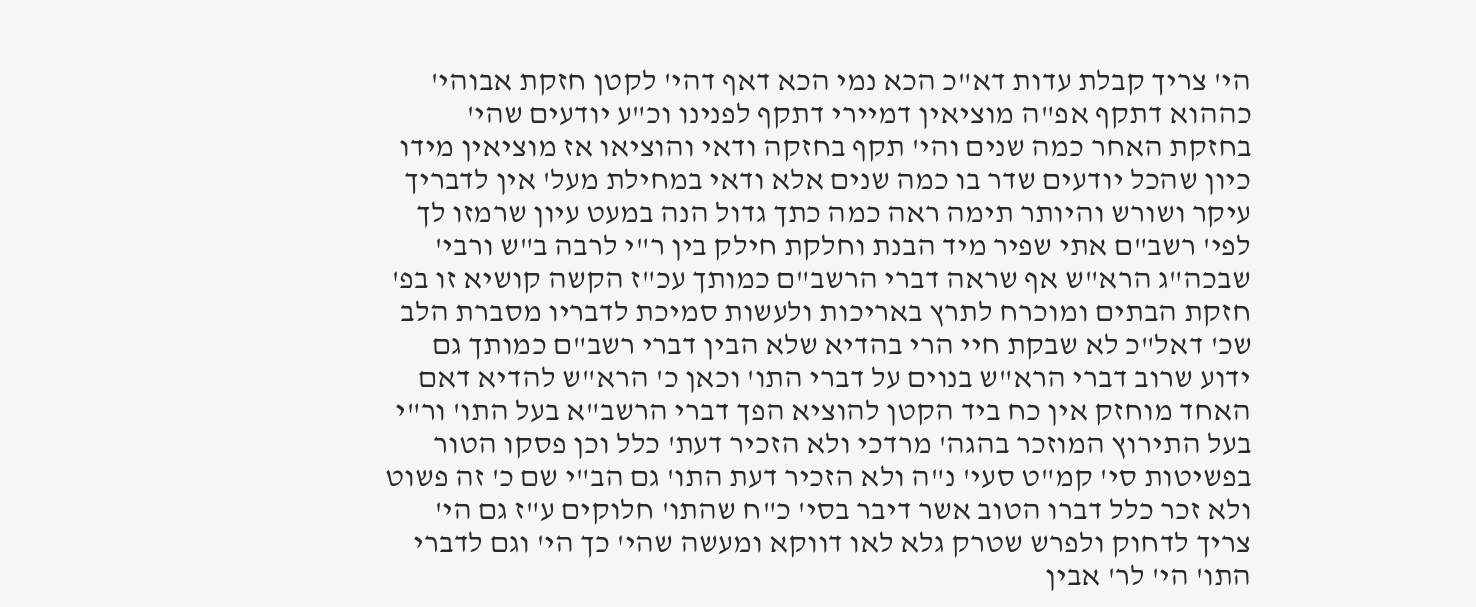הי' צריך קבלת עדות דא"כ הכא נמי הכא דאף דהי' לקטן חזקת אבוהי' כההוא דתקף אפ"ה מוציאין דמיירי דתקף לפנינו וכ"ע יודעים שהי' בחזקת האחר כמה שנים והי' תקף בחזקה ודאי והוציאו אז מוציאין מידו כיון שהכל יודעים שדר בו כמה שנים אלא ודאי במחילת מעל' אין לדבריך עיקר ושורש והיותר תימה ראה כמה כתך גדול הנה במעט עיון שרמזו לך לפי' רשב"ם אתי שפיר מיד הבנת וחלקת חילק בין ר"י לרבה ב"ש ורבי' שבכה"ג הרא"ש אף שראה דברי הרשב"ם כמותך עכ"ז הקשה קושיא זו בפ' חזקת הבתים ומוכרח לתרץ באריכות ולעשות סמיכת לדבריו מסברת הלב שכ' דאל"כ לא שבקת חיי הרי בהדיא שלא הבין דברי רשב"ם כמותך גם ידוע שרוב דברי הרא"ש בנוים על דברי התו' וכאן כ' הרא"ש להדיא דאם האחד מוחזק אין כח ביד הקטן להוציא הפך דברי הרשב"א בעל התו' ור"י בעל התירוץ המוזכר בהגה' מרדכי ולא הזכיר דעת' כלל וכן פסקו הטור בפשיטות סי' קמ"ט סעי' נ"ה ולא הזכיר דעת התו' גם הב"י שם כ' זה פשוט ולא זכר כלל דברו הטוב אשר דיבר בסי' כ"ח שהתו' חלוקים ע"ז גם הי' צריך לדחוק ולפרש שטרק גלא לאו דווקא ומעשה שהי' כך הי' וגם לדברי התו' הי' לר' אבין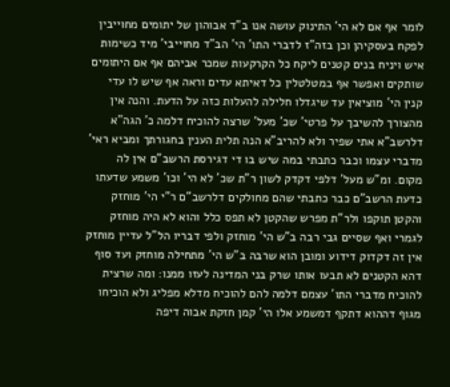לומר אף אם לא הי' התינוק עושה אנו ב"ד אבוהון של יתומים מחוייבין לפקח בעסקיהן וכן בזה"ז לדברי התו' הי' הב"ד מחוייבי' מיד כשימות איש ויניח בנים קטנים ליקח כל הקרקעות שמכר אביהם אף אם היתומים שותקים ואפשר אף במטלטלין כל דאיתא עדים וראה אף שיש לו עדי קנין הי' מוציאין עד שיגדלו חלילה להעלות כזה על הדעת. והנה אין מהצורך להשיבך על פרטי' שכ' מעל' שרצה להוכיח דלמה כ' הגה"א דלרשב"א אתי שפיר ולא להריב"א הנה תלית הענין בחגורתך ומביא ראי' מדברי עצמו וכבר כתבתי במה שיש בו די דגירסת הרשב"ם אין לה מקום. ומ"ש מעל' דלפי דקדק לשון ר"ת שכ' לא הי' וכו' משמע שדעתו כדעת הרשב"ם כבר כתבתי שהם מחולקים דלרשב"ם ר"י הי' מוחזק והקטן תוקפו ולר"ת מפרש שהקטן לא תפס כלל והוא לא היה מוחזק לגמרי ואף שסיים גבי רבה ב"ש הי' מוחזק ולפי דבריו הל"ל עדיין מוחזק אין זה דקדוק דידוע ומובן הוא שרבה ב"ש הי' מתחילה מוחזק ועד סוף דהא הקטנים לא תבעו אותו שרק בני המדינה לעזו ממנו: ומה שרצית להוכיח מדברי התו' עצמם דלמה להם להוכיח מדלא מפליג ולא הוכיחו מגוף דההוא דתקף דמשמע אלו הי' קמן חזקת אבוה דיפה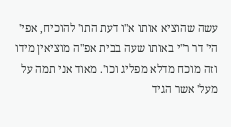עשה שהוציא אותו א"ו דעת התו' להוכיח, אפי' הי' דר ר"י באותו שעה בבית אפ"ה מוציאין מידו וזה מוכח מדלא מפליג וכו'. מאוד אני תמה על מעל' אשר הגיד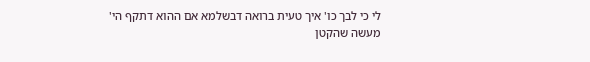לי כי לבך כו' איך טעית ברואה דבשלמא אם ההוא דתקף הי' מעשה שהקטן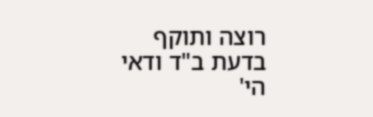רוצה ותוקף בדעת ב"ד ודאי הי'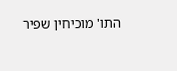התו' מוכיחין שפיר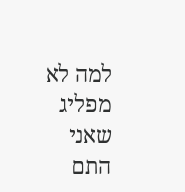למה לא מפליג שאני התם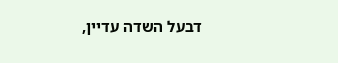דבעל השדה עדיין,